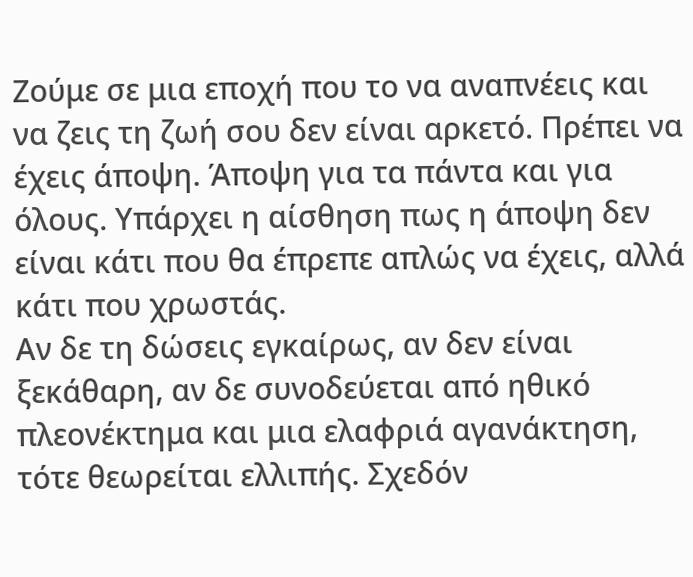Ζούμε σε μια εποχή που το να αναπνέεις και να ζεις τη ζωή σου δεν είναι αρκετό. Πρέπει να έχεις άποψη. Άποψη για τα πάντα και για όλους. Υπάρχει η αίσθηση πως η άποψη δεν είναι κάτι που θα έπρεπε απλώς να έχεις, αλλά κάτι που χρωστάς.
Αν δε τη δώσεις εγκαίρως, αν δεν είναι ξεκάθαρη, αν δε συνοδεύεται από ηθικό πλεονέκτημα και μια ελαφριά αγανάκτηση, τότε θεωρείται ελλιπής. Σχεδόν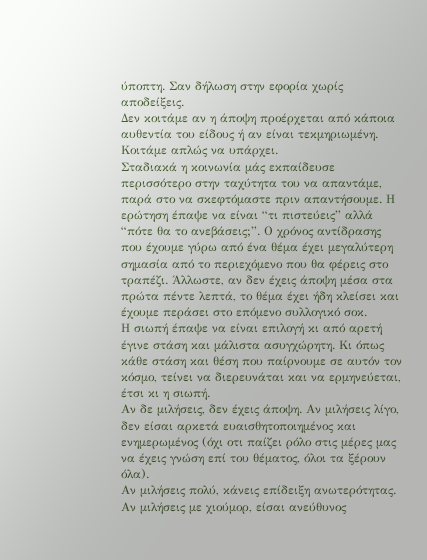ύποπτη. Σαν δήλωση στην εφορία χωρίς αποδείξεις.
Δεν κοιτάμε αν η άποψη προέρχεται από κάποια αυθεντία του είδους ή αν είναι τεκμηριωμένη. Κοιτάμε απλώς να υπάρχει.
Σταδιακά η κοινωνία μάς εκπαίδευσε περισσότερο στην ταχύτητα του να απαντάμε, παρά στο να σκεφτόμαστε πριν απαντήσουμε. Η ερώτηση έπαψε να είναι “τι πιστεύεις” αλλά “πότε θα το ανεβάσεις;”. Ο χρόνος αντίδρασης που έχουμε γύρω από ένα θέμα έχει μεγαλύτερη σημασία από το περιεχόμενο που θα φέρεις στο τραπέζι. Άλλωστε, αν δεν έχεις άποψη μέσα στα πρώτα πέντε λεπτά, το θέμα έχει ήδη κλείσει και έχουμε περάσει στο επόμενο συλλογικό σοκ.
Η σιωπή έπαψε να είναι επιλογή κι από αρετή έγινε στάση και μάλιστα ασυγχώρητη. Κι όπως κάθε στάση και θέση που παίρνουμε σε αυτόν τον κόσμο, τείνει να διερευνάται και να ερμηνεύεται, έτσι κι η σιωπή.
Αν δε μιλήσεις, δεν έχεις άποψη. Αν μιλήσεις λίγο, δεν είσαι αρκετά ευαισθητοποιημένος και ενημερωμένος (όχι οτι παίζει ρόλο στις μέρες μας να έχεις γνώση επί του θέματος, όλοι τα ξέρουν όλα).
Αν μιλήσεις πολύ, κάνεις επίδειξη ανωτερότητας.
Αν μιλήσεις με χιούμορ, είσαι ανεύθυνος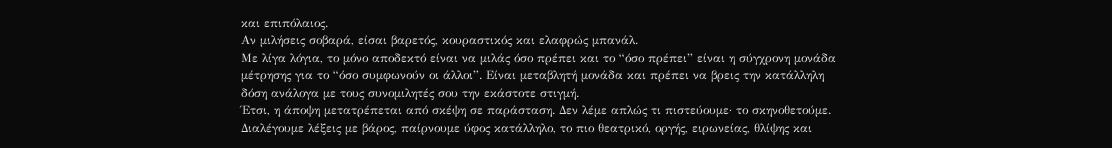και επιπόλαιος.
Αν μιλήσεις σοβαρά, είσαι βαρετός, κουραστικός και ελαφρώς μπανάλ.
Με λίγα λόγια, το μόνο αποδεκτό είναι να μιλάς όσο πρέπει και το “όσο πρέπει” είναι η σύγχρονη μονάδα μέτρησης για το “όσο συμφωνούν οι άλλοι”. Είναι μεταβλητή μονάδα και πρέπει να βρεις την κατάλληλη δόση ανάλογα με τους συνομιλητές σου την εκάστοτε στιγμή.
Έτσι, η άποψη μετατρέπεται από σκέψη σε παράσταση. Δεν λέμε απλώς τι πιστεύουμε· το σκηνοθετούμε. Διαλέγουμε λέξεις με βάρος, παίρνουμε ύφος κατάλληλο, το πιο θεατρικό, οργής, ειρωνείας, θλίψης και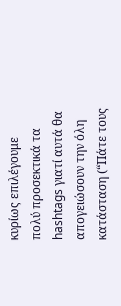κυρίως επιλέγουμε πολύ προσεκτικά τα hashtags γιατί αυτά θα απογειώσουν την όλη κατάσταση (“Πάτε τους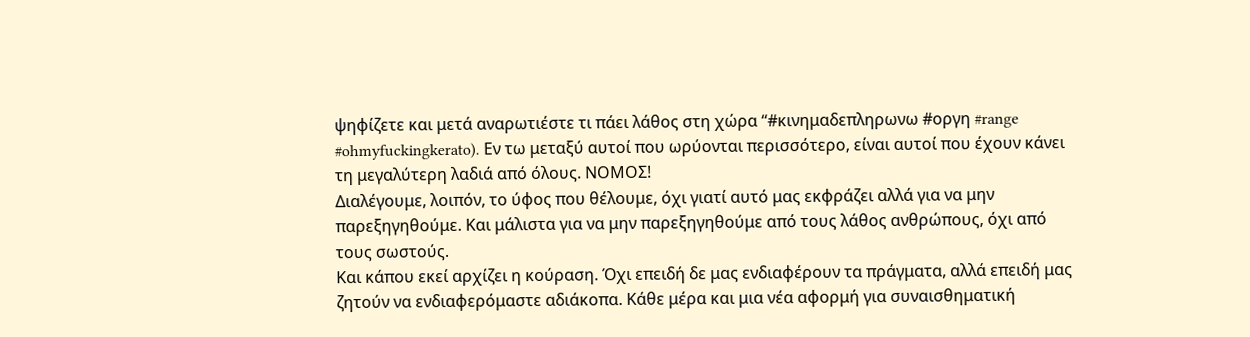ψηφίζετε και μετά αναρωτιέστε τι πάει λάθος στη χώρα “#κινημαδεπληρωνω #οργη #range #ohmyfuckingkerato). Εν τω μεταξύ αυτοί που ωρύονται περισσότερο, είναι αυτοί που έχουν κάνει τη μεγαλύτερη λαδιά από όλους. ΝΟΜΟΣ!
Διαλέγουμε, λοιπόν, το ύφος που θέλουμε, όχι γιατί αυτό μας εκφράζει αλλά για να μην παρεξηγηθούμε. Και μάλιστα για να μην παρεξηγηθούμε από τους λάθος ανθρώπους, όχι από τους σωστούς.
Και κάπου εκεί αρχίζει η κούραση. Όχι επειδή δε μας ενδιαφέρουν τα πράγματα, αλλά επειδή μας ζητούν να ενδιαφερόμαστε αδιάκοπα. Κάθε μέρα και μια νέα αφορμή για συναισθηματική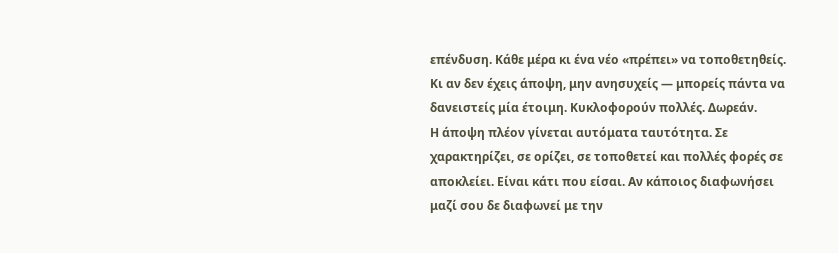επένδυση. Κάθε μέρα κι ένα νέο «πρέπει» να τοποθετηθείς. Κι αν δεν έχεις άποψη, μην ανησυχείς — μπορείς πάντα να δανειστείς μία έτοιμη. Κυκλοφορούν πολλές. Δωρεάν.
Η άποψη πλέον γίνεται αυτόματα ταυτότητα. Σε χαρακτηρίζει, σε ορίζει, σε τοποθετεί και πολλές φορές σε αποκλείει. Είναι κάτι που είσαι. Αν κάποιος διαφωνήσει μαζί σου δε διαφωνεί με την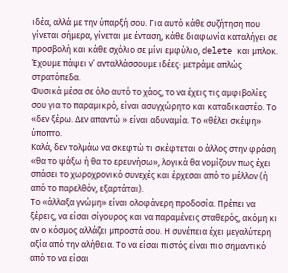ιδέα, αλλά με την ύπαρξή σου. Για αυτό κάθε συζήτηση που γίνεται σήμερα, γίνεται με ένταση, κάθε διαφωνία καταλήγει σε προσβολή και κάθε σχόλιο σε μίνι εμφύλιο, delete και μπλοκ.
Έχουμε πάψει ν’ ανταλλάσσουμε ιδέες· μετράμε απλώς στρατόπεδα.
Φυσικά μέσα σε όλο αυτό το χάος, το να έχεις τις αμφιβολίες σου για το παραμικρό, είναι ασυγχώρητο και καταδικαστέο. Το «δεν ξέρω. Δεν απαντώ » είναι αδυναμία. Το «θέλει σκέψη» ύποπτο.
Καλά, δεν τολμάω να σκεφτώ τι σκέφτεται ο άλλος στην φράση «θα το ψάξω ή θα το ερευνήσω», λογικά θα νομίζουν πως έχει σπάσει το χωροχρονικό συνεχές και έρχεσαι από το μέλλον (ή από το παρελθόν, εξαρτάται).
Το «άλλαξα γνώμη» είναι ολοφάνερη προδοσία. Πρέπει να ξέρεις, να είσαι σίγουρος και να παραμένεις σταθερός, ακόμη κι αν ο κόσμος αλλάζει μπροστά σου. Η συνέπεια έχει μεγαλύτερη αξία από την αλήθεια. Το να είσαι πιστός είναι πιο σημαντικό από το να είσαι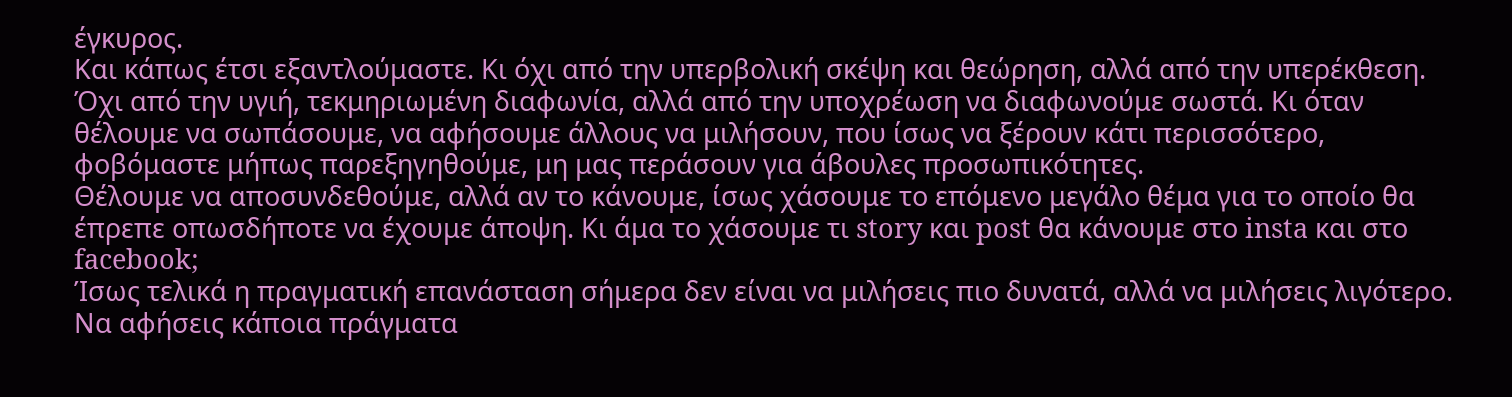έγκυρος.
Και κάπως έτσι εξαντλούμαστε. Κι όχι από την υπερβολική σκέψη και θεώρηση, αλλά από την υπερέκθεση. Όχι από την υγιή, τεκμηριωμένη διαφωνία, αλλά από την υποχρέωση να διαφωνούμε σωστά. Κι όταν θέλουμε να σωπάσουμε, να αφήσουμε άλλους να μιλήσουν, που ίσως να ξέρουν κάτι περισσότερο, φοβόμαστε μήπως παρεξηγηθούμε, μη μας περάσουν για άβουλες προσωπικότητες.
Θέλουμε να αποσυνδεθούμε, αλλά αν το κάνουμε, ίσως χάσουμε το επόμενο μεγάλο θέμα για το οποίο θα έπρεπε οπωσδήποτε να έχουμε άποψη. Κι άμα το χάσουμε τι story και post θα κάνουμε στο insta και στο facebook;
Ίσως τελικά η πραγματική επανάσταση σήμερα δεν είναι να μιλήσεις πιο δυνατά, αλλά να μιλήσεις λιγότερο. Να αφήσεις κάποια πράγματα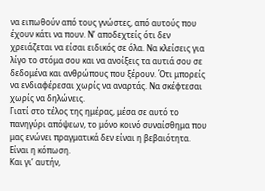να ειπωθούν από τους γνώστες, από αυτούς που έχουν κάτι να πουν. Ν’ αποδεχτείς ότι δεν χρειάζεται να είσαι ειδικός σε όλα. Να κλείσεις για λίγο το στόμα σου και να ανοίξεις τα αυτιά σου σε δεδομένα και ανθρώπους που ξέρουν. Ότι μπορείς να ενδιαφέρεσαι χωρίς να αναρτάς. Να σκέφτεσαι χωρίς να δηλώνεις.
Γιατί στο τέλος της ημέρας, μέσα σε αυτό το πανηγύρι απόψεων, το μόνο κοινό συναίσθημα που μας ενώνει πραγματικά δεν είναι η βεβαιότητα.
Είναι η κόπωση.
Και γι’ αυτήν,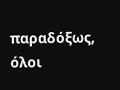παραδόξως, όλοι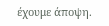έχουμε άποψη.